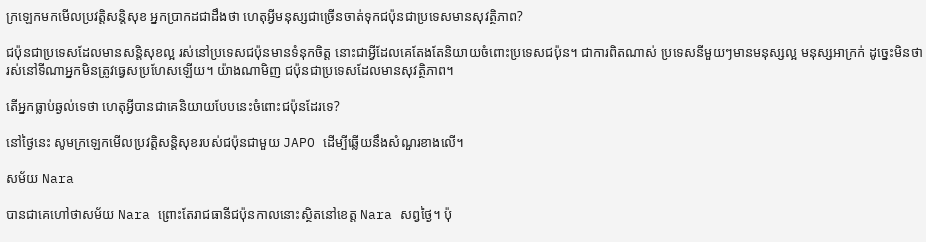ក្រឡេកមកមើលប្រវត្តិសន្តិសុខ អ្នកប្រាកដជាដឹងថា ហេតុអ្វីមនុស្សជាច្រើនចាត់ទុកជប៉ុនជាប្រទេសមានសុវត្ថិភាព?

ជប៉ុនជាប្រទេសដែលមានសន្តិសុខល្អ រស់នៅប្រទេសជប៉ុនមានទំនុកចិត្ត នោះជាអ្វីដែលគេតែងតែនិយាយចំពោះប្រទេសជប៉ុន។ ជាការពិតណាស់ ប្រទេសនីមួយៗមានមនុស្សល្អ មនុស្សអាក្រក់ ដូច្នេះមិនថារស់នៅទីណាអ្នកមិនត្រូវធ្វេសប្រហែសឡើយ។ យ៉ាងណាមិញ ជប៉ុនជាប្រទេសដែលមានសុវត្ថិភាព។

តើអ្នកធ្លាប់ឆ្ងល់ទេថា ហេតុអ្វីបានជាគេនិយាយបែបនេះចំពោះជប៉ុនដែរទេ?

នៅថ្ងៃនេះ សូមក្រឡេកមើលប្រវត្តិសន្តិសុខរបស់ជប៉ុនជាមួយ JAPO ដើម្បីឆ្លើយនឹងសំណួរខាងលើ។

សម័យ Nara

បានជាគេហៅថាសម័យ Nara ព្រោះតែរាជធានីជប៉ុនកាលនោះស្ថិតនៅខេត្ត Nara សព្វថ្ងៃ។ ប៉ុ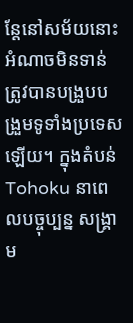ន្តែនៅសម័យនោះអំណាចមិនទាន់ត្រូវបានបង្រួបបង្រួមទូទាំងប្រទេសឡើយ។ ក្នុងតំបន់ Tohoku នាពេលបច្ចុប្បន្ន សង្រ្គាម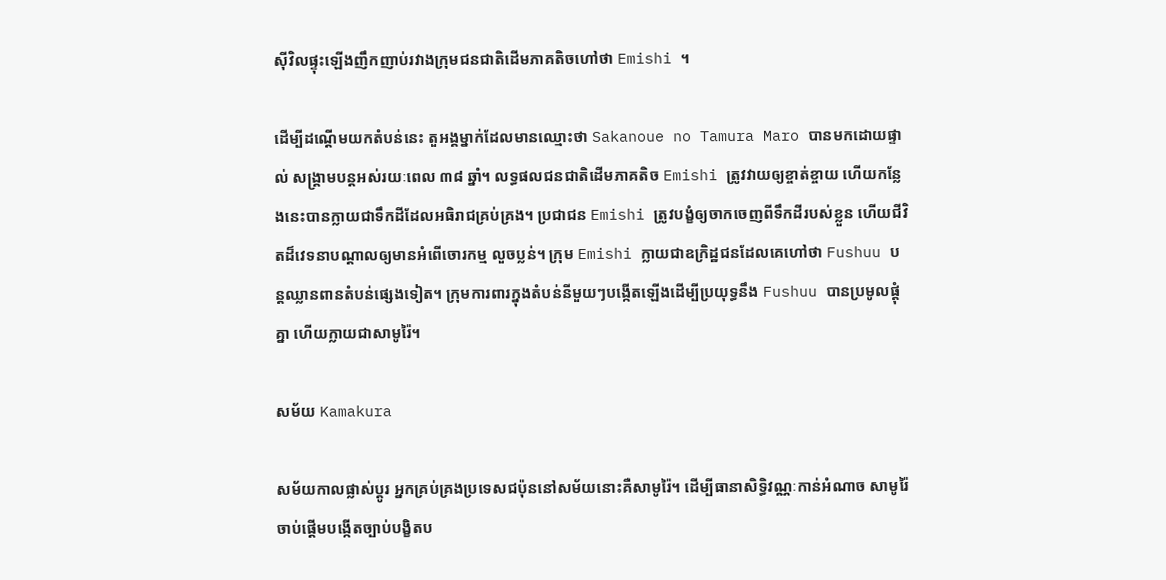ស៊ីវិលផ្ទុះឡើងញឹកញាប់រវាងក្រុមជនជាតិដើមភាគតិចហៅថា Emishi ។

ដើម្បីដណ្តើមយកតំបន់នេះ តួអង្គម្នាក់ដែលមានឈ្មោះថា Sakanoue no Tamura Maro បានមកដោយផ្ទាល់ សង្រ្គាមបន្តអស់រយៈពេល ៣៨ ឆ្នាំ។ លទ្ធផលជនជាតិដើមភាគតិច Emishi ត្រូវវាយឲ្យខ្ចាត់ខ្ចាយ ហើយកន្លែងនេះបានក្លាយជាទឹកដីដែលអធិរាជគ្រប់គ្រង។ ប្រជាជន Emishi ត្រូវបង្ខំឲ្យចាកចេញពីទឹកដីរបស់ខ្លួន ហើយជីវិតដ៏វេទនាបណ្តាលឲ្យមានអំពើចោរកម្ម លួចប្លន់។ ក្រុម Emishi ក្លាយជាឧក្រិដ្ឋជនដែលគេហៅថា Fushuu បន្តឈ្លានពានតំបន់ផ្សេងទៀត។ ក្រុមការពារក្នុងតំបន់នីមួយៗបង្កើតឡើងដើម្បីប្រយុទ្ធនឹង Fushuu បានប្រមូលផ្តុំគ្នា ហើយក្លាយជាសាមូរ៉ៃ។

សម័យ Kamakura

សម័យកាលផ្លាស់ប្តូរ អ្នកគ្រប់គ្រងប្រទេសជប៉ុននៅសម័យនោះគឺសាមូរ៉ៃ។ ដើម្បីធានាសិទ្ធិវណ្ណៈកាន់អំណាច សាមូរ៉ៃចាប់ផ្តើមបង្កើតច្បាប់បង្ខិតប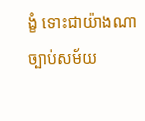ង្ខំ ទោះជាយ៉ាងណា ច្បាប់សម័យ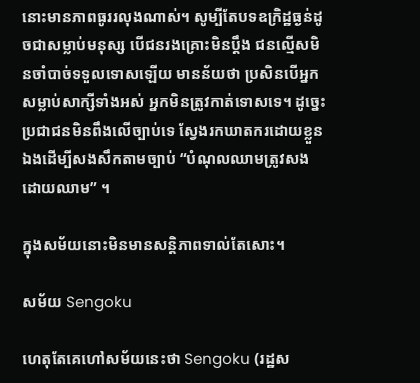នោះមានភាពធូររលុងណាស់។ សូម្បីតែបទឧក្រិដ្ឋធ្ងន់ដូចជាសម្លាប់មនុស្ស បើជនរងគ្រោះមិនប្ដឹង ជនល្មើសមិនចាំបាច់ទទួលទោសឡើយ មានន័យថា ប្រសិនបើអ្នកសម្លាប់សាក្សីទាំងអស់ អ្នកមិនត្រូវកាត់ទោសទេ។ ដូច្នេះប្រជាជនមិនពឹងលើច្បាប់ទេ ស្វែងរកឃាតករដោយខ្លួនឯងដើម្បីសងសឹកតាមច្បាប់ “បំណុលឈាមត្រូវសងដោយឈាម” ។

ក្នុងសម័យនោះមិនមានសន្តិភាពទាល់តែសោះ។

សម័យ Sengoku

ហេតុតែគេហៅសម័យនេះថា Sengoku (រដ្ឋស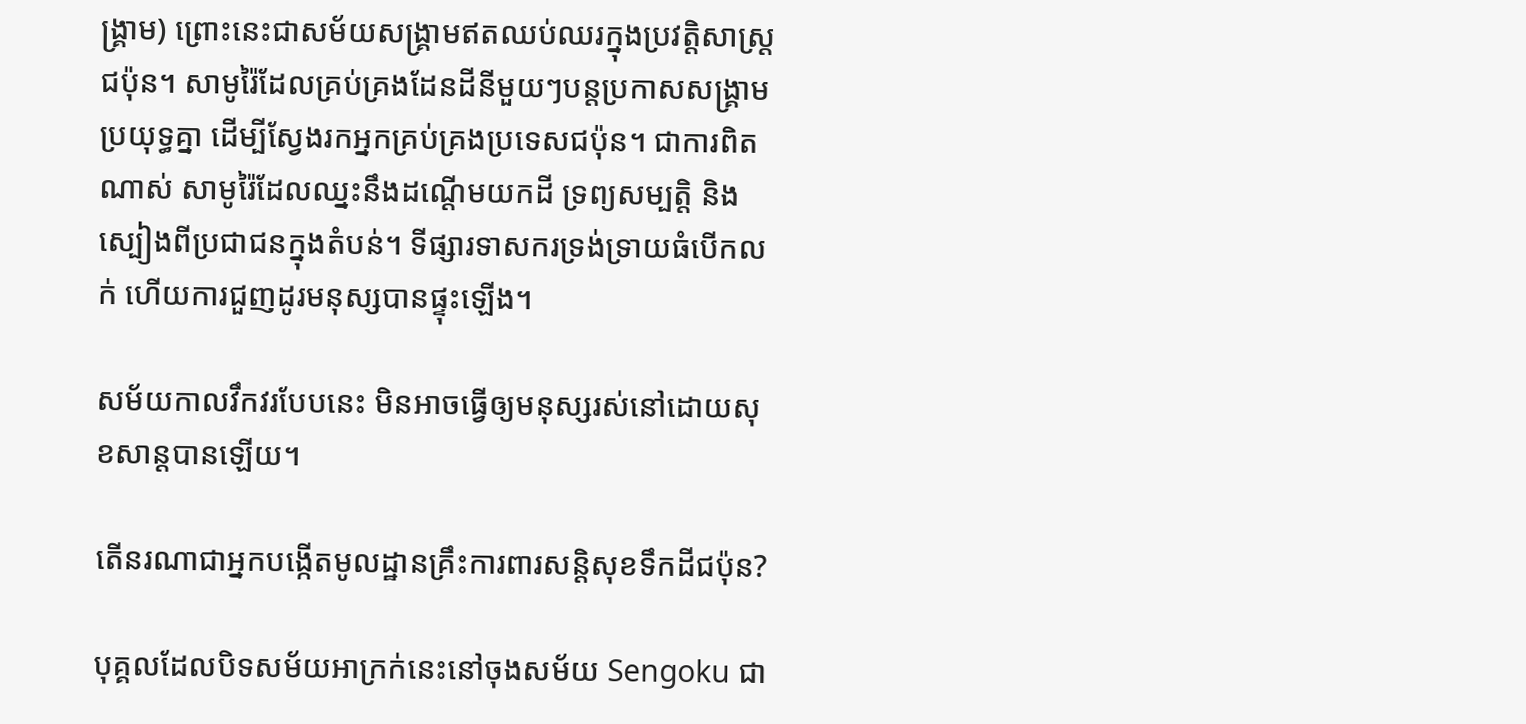ង្រ្គាម) ព្រោះនេះជាសម័យសង្រ្គាមឥតឈប់ឈរក្នុងប្រវត្តិសាស្ត្រជប៉ុន។ សាមូរ៉ៃដែលគ្រប់គ្រងដែនដីនីមួយៗបន្តប្រកាសសង្គ្រាមប្រយុទ្ធគ្នា ដើម្បីស្វែងរកអ្នកគ្រប់គ្រងប្រទេសជប៉ុន។ ជាការពិតណាស់ សាមូរ៉ៃដែលឈ្នះនឹងដណ្តើមយកដី ទ្រព្យសម្បត្តិ និងស្បៀងពីប្រជាជនក្នុងតំបន់។ ទីផ្សារទាសករទ្រង់ទ្រាយធំបើកលក់ ហើយការជួញដូរមនុស្សបានផ្ទុះឡើង។

សម័យកាលវឹកវរបែបនេះ មិនអាចធ្វើឲ្យមនុស្សរស់នៅដោយសុខសាន្តបានឡើយ។

តើនរណាជាអ្នកបង្កើតមូលដ្ឋានគ្រឹះការពារសន្តិសុខទឹកដីជប៉ុន?

បុគ្គលដែលបិទសម័យអាក្រក់នេះនៅចុងសម័យ Sengoku ជា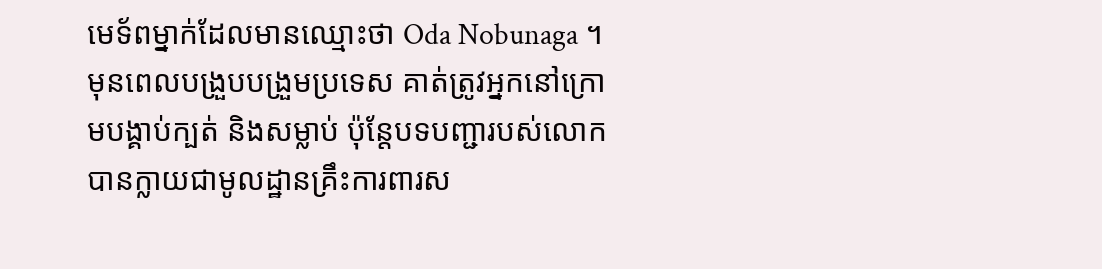មេទ័ពម្នាក់ដែលមានឈ្មោះថា Oda Nobunaga ។ មុនពេលបង្រួបបង្រួមប្រទេស គាត់ត្រូវអ្នកនៅក្រោមបង្គាប់ក្បត់ និងសម្លាប់ ប៉ុន្តែបទបញ្ជារបស់លោកបានក្លាយជាមូលដ្ឋានគ្រឹះការពារស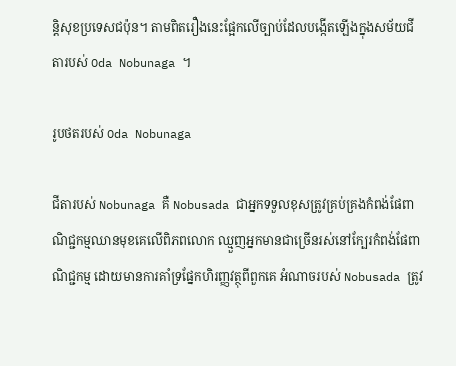ន្តិសុខប្រទេសជប៉ុន។ តាមពិតរឿងនេះផ្អែកលើច្បាប់ដែលបង្កើតឡើងក្នុងសម័យជីតារបស់ Oda Nobunaga ។

រូបថតរបស់ Oda Nobunaga

ជីតារបស់ Nobunaga គឺ Nobusada ជាអ្នកទទួលខុសត្រូវគ្រប់គ្រងកំពង់ផែពាណិជ្ជកម្មឈានមុខគេលើពិភពលោក ឈ្មួញអ្នកមានជាច្រើនរស់នៅក្បែរកំពង់ផែពាណិជ្ជកម្ម ដោយមានការគាំទ្រផ្នែកហិរញ្ញវត្ថុពីពួកគេ អំណាចរបស់ Nobusada ត្រូវ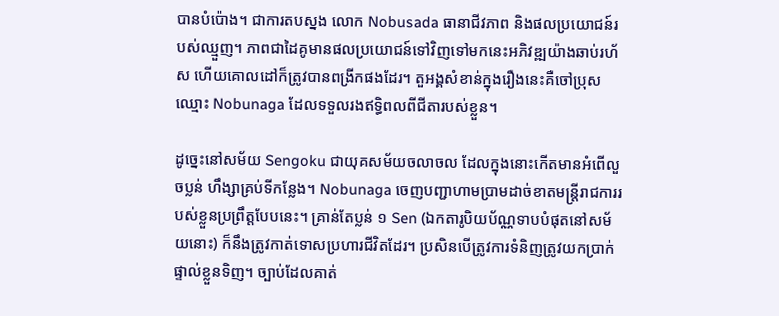បានបំប៉ោង។ ជាការតបស្នង លោក Nobusada ធានាជីវភាព និងផលប្រយោជន៍របស់ឈ្មួញ។ ភាពជាដៃគូមានផលប្រយោជន៍ទៅវិញទៅមកនេះអភិវឌ្ឍយ៉ាងឆាប់រហ័ស ហើយគោលដៅក៏ត្រូវបានពង្រីកផងដែរ។ តួអង្គសំខាន់ក្នុងរឿងនេះគឺចៅប្រុសឈ្មោះ Nobunaga ដែលទទួលរងឥទ្ធិពលពីជីតារបស់ខ្លួន។

ដូច្នេះនៅសម័យ Sengoku ជាយុគសម័យចលាចល ដែលក្នុងនោះកើតមានអំពើលួចប្លន់ ហឹង្សាគ្រប់ទីកន្លែង។ Nobunaga ចេញបញ្ជាហាមប្រាមដាច់ខាតមន្ត្រីរាជការរបស់ខ្លួនប្រព្រឹត្តបែបនេះ។ គ្រាន់តែប្លន់ ១ Sen (ឯកតារូបិយប័ណ្ណទាបបំផុតនៅសម័យនោះ) ក៏នឹងត្រូវកាត់ទោសប្រហារជីវិតដែរ។ ប្រសិនបើត្រូវការទំនិញត្រូវយកប្រាក់ផ្ទាល់ខ្លួនទិញ។ ច្បាប់ដែលគាត់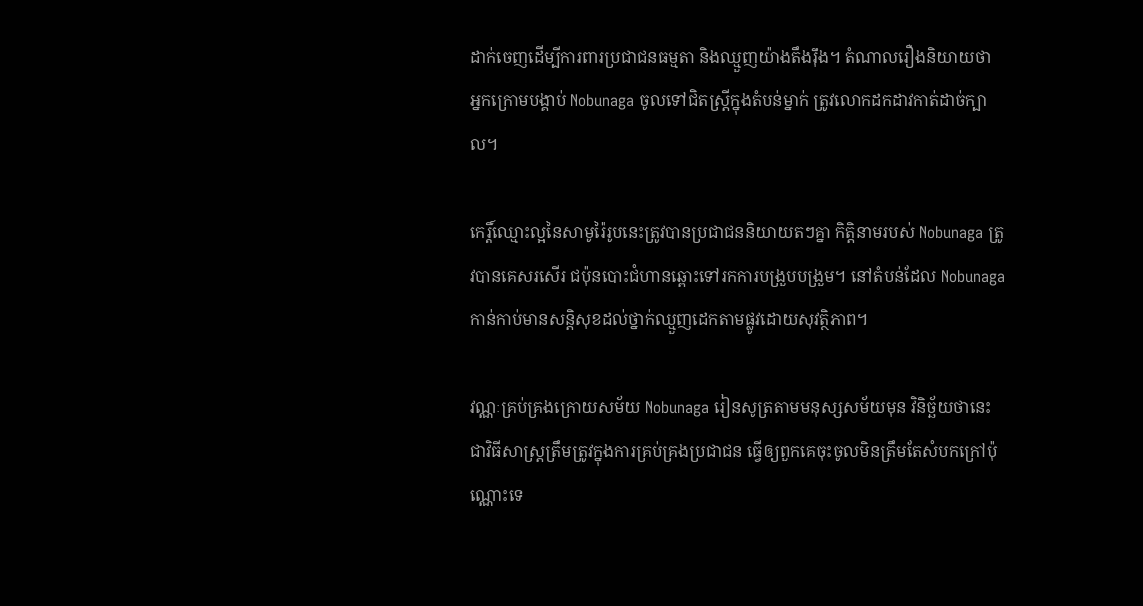ដាក់ចេញដើម្បីការពារប្រជាជនធម្មតា និងឈ្មួញយ៉ាងតឹងរ៉ឹង។ តំណាលរឿងនិយាយថា អ្នកក្រោមបង្គាប់ Nobunaga ចូលទៅជិតស្ត្រីក្នុងតំបន់ម្នាក់ ត្រូវលោកដកដាវកាត់ដាច់ក្បាល។

កេរ្តិ៍ឈ្មោះល្អនៃសាមូរ៉ៃរូបនេះត្រូវបានប្រជាជននិយាយតៗគ្នា កិត្តិនាមរបស់ Nobunaga ត្រូវបានគេសរសើរ ជប៉ុនបោះជំហានឆ្ពោះទៅរកការបង្រួបបង្រួម។ នៅតំបន់ដែល Nobunaga កាន់កាប់មានសន្តិសុខដល់ថ្នាក់ឈ្មួញដេកតាមផ្លូវដោយសុវត្ថិភាព។

វណ្ណៈគ្រប់គ្រងក្រោយសម័យ Nobunaga រៀនសូត្រតាមមនុស្សសម័យមុន វិនិច្ឆ័យថានេះជាវិធីសាស្ត្រត្រឹមត្រូវក្នុងការគ្រប់គ្រងប្រជាជន ធ្វើឲ្យពួកគេចុះចូលមិនត្រឹមតែសំបកក្រៅប៉ុណ្ណោះទេ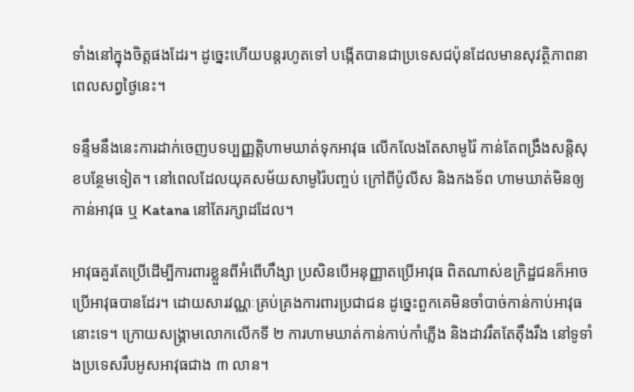ទាំងនៅក្នុងចិត្តផងដែរ។ ដូច្នេះហើយបន្តរហូតទៅ បង្កើតបានជាប្រទេសជប៉ុនដែលមានសុវត្ថិភាពនាពេលសព្វថ្ងៃនេះ។

ទន្ទឹមនឹងនេះការដាក់ចេញបទប្បញ្ញត្តិហាមឃាត់ទុកអាវុធ លើកលែងតែសាមូរ៉ៃ កាន់តែពង្រឹងសន្តិសុខបន្ថែមទៀត។ នៅពេលដែលយុគសម័យសាមូរ៉ៃបញ្ចប់ ក្រៅពីប៉ូលីស និងកងទ័ព ហាមឃាត់មិនឲ្យកាន់អាវុធ ឬ Katana នៅតែរក្សាដដែល។

អាវុធគួរតែប្រើដើម្បីការពារខ្លួនពីអំពើហឹង្សា ប្រសិនបើអនុញ្ញាតប្រើអាវុធ ពិតណាស់ឧក្រិដ្ឋជនក៏អាចប្រើអាវុធបានដែរ។ ដោយសារវណ្ណៈគ្រប់គ្រងការពារប្រជាជន ដូច្នេះពួកគេមិនចាំបាច់កាន់កាប់អាវុធនោះទេ។ ក្រោយសង្គ្រាមលោកលើកទី ២ ការហាមឃាត់កាន់កាប់កាំភ្លើង និងដាវរឹតតែតុឹងរឹង នៅទូទាំងប្រទេសរឹបអូសអាវុធជាង ៣ លាន។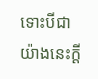ទោះបីជាយ៉ាងនេះក្ដី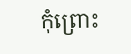កុំព្រោះ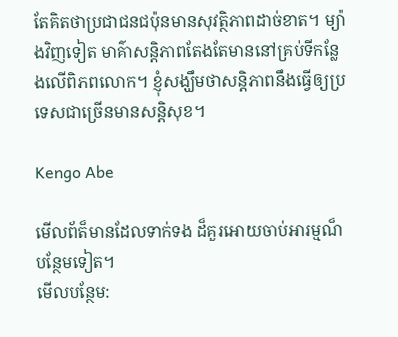តែគិតថាប្រជាជនជប៉ុនមានសុវត្ថិភាពដាច់ខាត។ ម្យ៉ាងវិញទៀត មាគ៌ាសន្តិភាពតែងតែមាននៅគ្រប់ទីកន្លែងលើពិភពលោក។ ខ្ញុំសង្ឃឹមថាសន្តិភាពនឹងធ្វើឲ្យប្រទេសជាច្រើនមានសន្តិសុខ។

Kengo Abe

មើលព័ត៏មានដែលទាក់ទង ដ៏គួរអោយចាប់អារម្មណ៏បន្ថែមទៀត។
មើលបន្ថែម: